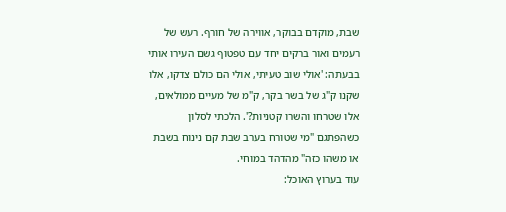שבת, מוקדם בבוקר, אווירה של חורף. רעש של רעמים ואור ברקים יחד עם טפטוף גשם העירו אותי בבעתה: 'אולי שוב טעיתי, אולי הם כולם צדקו, אלו שקנו ק"ג של בשר בקר, ק"מ של מעיים ממולאים, אלו שטרחו והשרו קטניות?'. הלכתי לסלון כשהפתגם "מי שטורח בערב שבת קם נינוח בשבת או משהו כזה" מהדהד במוחי.
עוד בערוץ האוכל: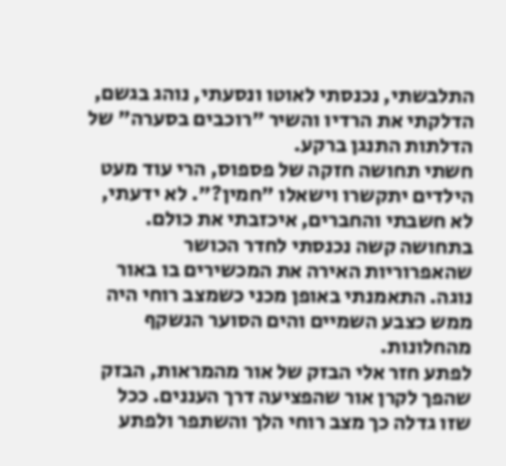התלבשתי, נכנסתי לאוטו ונסעתי, נוהג בגשם, הדלקתי את הרדיו והשיר "רוכבים בסערה" של הדלתות התנגן ברקע.
חשתי תחושה חזקה של פספוס, הרי עוד מעט הילדים יתקשרו וישאלו "חמין?". לא ידעתי, לא חשבתי והחברים, איכזבתי את כולם.
בתחושה קשה נכנסתי לחדר הכושר שהאפרוריות האירה את המכשירים בו באור נוגה. התאמנתי באופן מכני כשמצב רוחי היה ממש כצבע השמיים והים הסוער הנשקף מהחלונות.
לפתע חזר אלי הבזק של אור מהמראות, הבזק שהפך לקרן אור שהפציעה דרך העננים. ככל שזו גדלה כך מצב רוחי הלך והשתפר ולפתע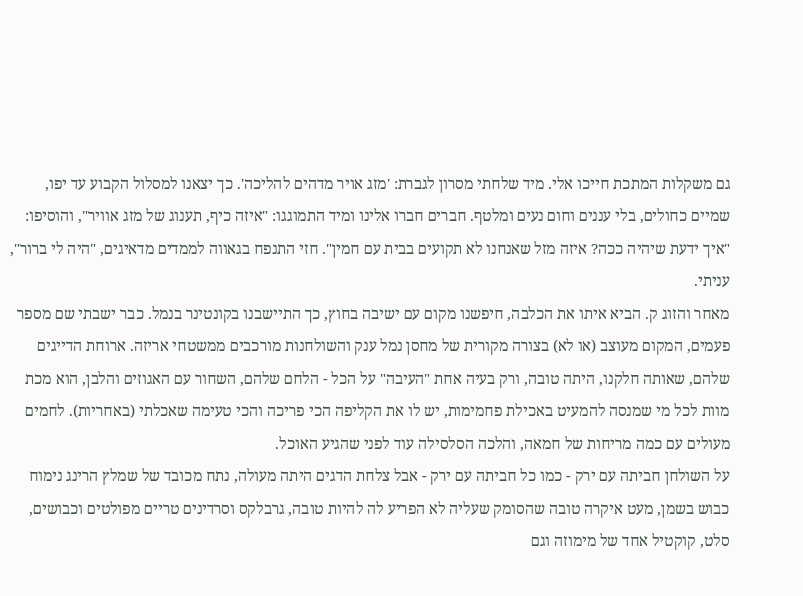גם משקלות המתכת חייכו אלי. מיד שלחתי מסרון לגברת: 'מזג אויר מדהים להליכה'. כך יצאנו למסלול הקבוע עד יפו, שמיים כחולים, בלי עננים וחום נעים ומלטף. חברים חברו אלינו ומיד התמוגגו: "איזה כיף, תענוג של מזג אוויר", והוסיפו: "איך ידעת שיהיה ככה? איזה מזל שאנחנו לא תקועים בבית עם חמין". חזי התנפח בגאווה לממדים מדאיגים, "היה לי ברור", עניתי.
מאחר והזוג ק. הביא איתו את הכלבה, חיפשנו מקום עם ישיבה בחוץ, כך התיישבנו בקונטינר בנמל. כבר ישבתי שם מספר פעמים, המקום מעוצב (או לא) בצורה מקורית של מחסן נמל ענק והשולחנות מורכבים ממשטחי אריזה. ארוחת הדייגים שלהם, שאותה חלקנו, היתה טובה, ורק בעיה אחת "העיבה" על הכל - הלחם שלהם, השחור עם האגוזים והלבן, הוא מכת מוות לכל מי שמנסה להמעיט באכילת פחמימות, יש לו את הקליפה הכי פריכה והכי טעימה שאכלתי (באחריות). לחמים מעולים עם כמה מריחות של חמאה, והלכה הסלסילה עוד לפני שהגיע האוכל.
על השולחן חביתה עם ירק - כמו כל חביתה עם ירק - אבל צלחת הדגים היתה מעולה, נתח מכובד של שמלץ הרינג נימוח כבוש בשמן, מעט איקרה טובה שהסומק שעליה לא הפריע לה להיות טובה, גרבלקס וסרדינים טריים מפולטים וכבושים, סלט, קוקטיל אחד של מימוזה וגם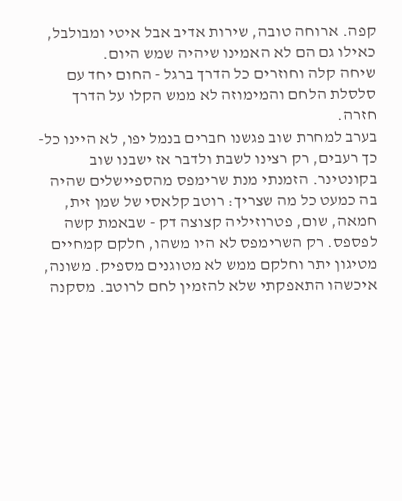קפה. ארוחה טובה, שירות אדיב אבל איטי ומבולבל, כאילו גם הם לא האמינו שיהיה שמש היום.
שיחה קלה וחוזרים כל הדרך ברגל - החום יחד עם סלסלת הלחם והמימוזה לא ממש הקלו על הדרך חזרה.
בערב למחרת שוב פגשנו חברים בנמל יפו, לא היינו כל-כך רעבים, רק רצינו לשבת ולדבר אז ישבנו שוב בקונטינר. הזמנתי מנת שרימפס מהספיישלים שהיה בה כמעט כל מה שצריך: רוטב קלאסי של שמן זית, חמאה, שום, פטרוזיליה קצוצה דק - שבאמת קשה לפספס. רק השרימפס לא היו משהו, חלקם קמחיים מטיגון יתר וחלקם ממש לא מטוגנים מספיק. משונה, איכשהו התאפקתי שלא להזמין לחם לרוטב. מסקנה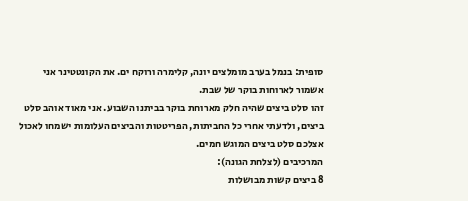סופית: בנמל בערב מומלצים יונה, קלימרה ורוקח ים. את הקונטטינר אני אשמור לארוחות בוקר של שבת.
זהו סלט ביצים שהיה חלק מארוחת בוקר בביתנו השבוע. אני מאוד אוהב סלט ביצים, ולדעתי אחרי כל החביתות, הפריטטות והביצים העלומות ישמחו לאכול אצלכם סלט ביצים המוגש חמים.
המרכיבים (לצלחת הגונה):
8 ביצים קשות מבושלות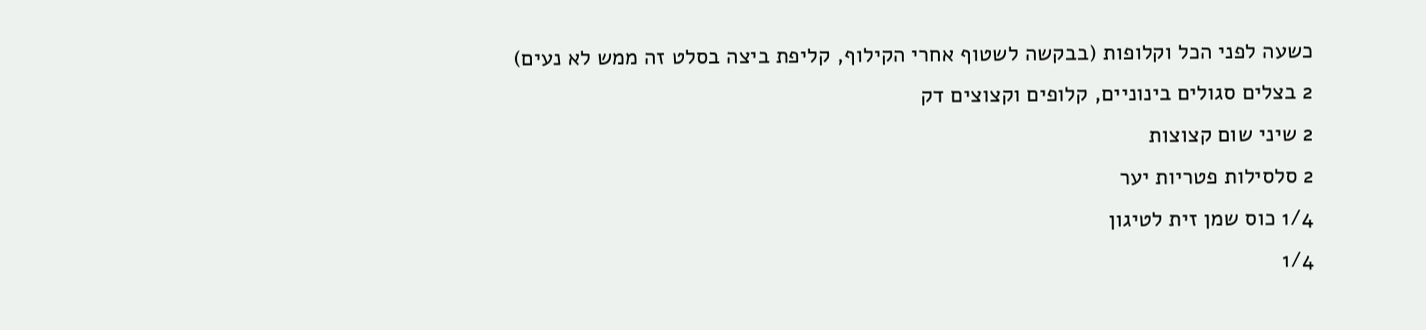כשעה לפני הכל וקלופות (בבקשה לשטוף אחרי הקילוף, קליפת ביצה בסלט זה ממש לא נעים)
2 בצלים סגולים בינוניים, קלופים וקצוצים דק
2 שיני שום קצוצות
2 סלסילות פטריות יער
1/4 כוס שמן זית לטיגון
1/4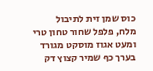כוס שמן זית לתיבול
מלח, פלפל שחור טחון טרי ומעט אגוז מוסקט מגורד
בערך כף שמיר קצוץ דק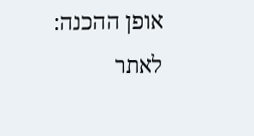אופן ההכנה:
לאתר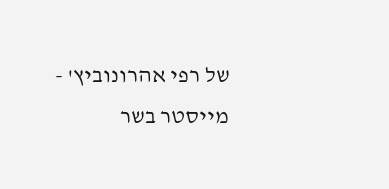של רפי אהרונוביץ' - מייסטר בשר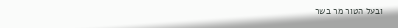ובעל הטור מר בשר